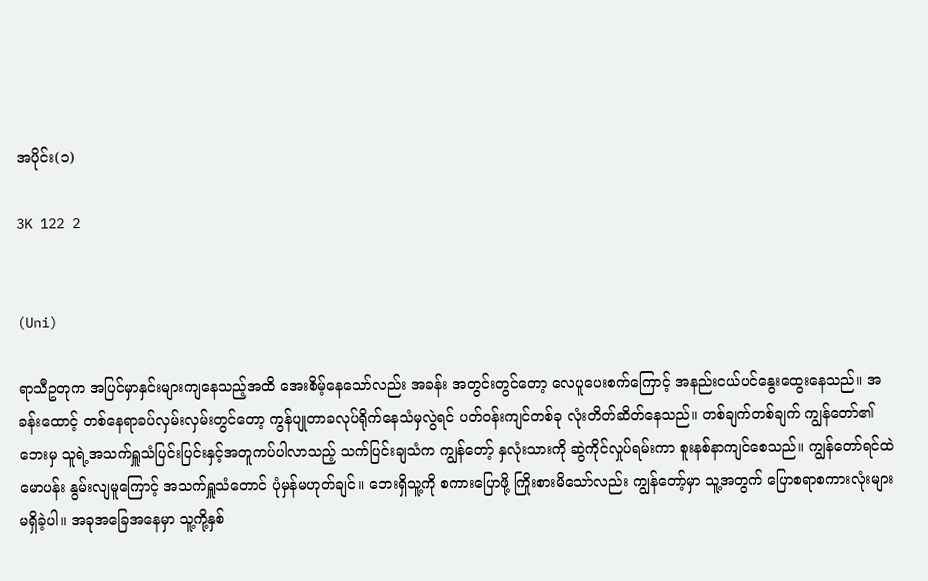အပိုင်း(၁)

3K 122 2


(Uni)

ရာသီဥတုက အပြင်မှာနှင်းများကျနေသည့်အထိ အေးစိမ့်နေသော်လည်း အခန်း အတွင်းတွင်တော့ လေပူပေးစက်ကြောင့် အနည်းငယ်ပင်နွေးထွေးနေသည်။ အခန်းထောင့် တစ်နေရာခပ်လှမ်းလှမ်းတွင်တော့ ကွန်ပျုတာခလုပ်ရိုက်နေသံမှလွဲရင် ပတ်ဝန်းကျင်တစ်ခု လုံးတိတ်ဆိတ်နေသည်။ တစ်ချက်တစ်ချက် ကျွန်တော်၏ဘေးမှ သူရဲ့အသက်ရှူသံပြင်းပြင်းနှင့်အတူကပ်ပါလာသည့် သက်ပြင်းချသံက ကျွန်တော့် နှလုံးသားကို ဆွဲကိုင်လှုပ်ရမ်းကာ စူးနစ်နာကျင်စေသည်။ ကျွန်တော်ရင်ထဲမောပန်း နွမ်းလျမူကြောင့် အသက်ရှူသံတောင် ပုံမှန်မဟုတ်ချင်။ ဘေးရှိသူ့ကို စကားပြောဖို့ ကြိုးစားမိသော်လည်း ကျွန်တော့်မှာ သူ့အတွက် ပြောစရာစကားလုံးများမရှိခဲ့ပါ။ အခုအခြေအနေမှာ သူ့ကို့နှစ်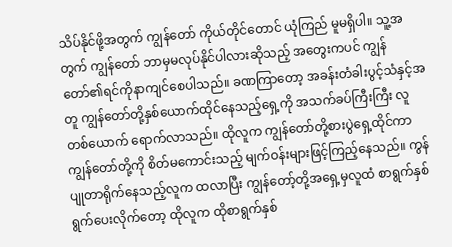သိပ်နိုင်ဖို့အတွက် ကျွန်တော် ကိုယ်တိုင်တောင် ယုံကြည် မူမရှိပါ။ သူ့အတွက် ကျွန်တော် ဘာမှမလုပ်နိုင်ပါလားဆိုသည့် အတွေးကပင် ကျွန်တော်၏ရင်ကိုနာကျင်စေပါသည်။ ခဏကြာတော့ အခန်းတံခါးပွင့်သံနှင့်အတူ ကျွန်တော်တို့နှစ်ယောက်ထိုင်နေသည့်ရှေ့ကို အသက်ခပ်ကြီးကြီး လူတစ်ယောက် ရောက်လာသည်။ ထိုလူက ကျွန်တော်တို့စားပွဲရှေ့ထိုင်ကာ ကျွန်တော်တို့ကို စိတ်မကောင်းသည့် မျက်ဝန်းများဖြင့်ကြည့်နေသည်။ ကွန်ပျုတာရိုက်နေသည့်လူက ထလာပြီး ကျွန်တော့်တို့အရှေ့မှလူထံ စာရွက်နှစ်ရွက်ပေးလိုက်တော့ ထိုလူက ထိုစာရွက်နှစ်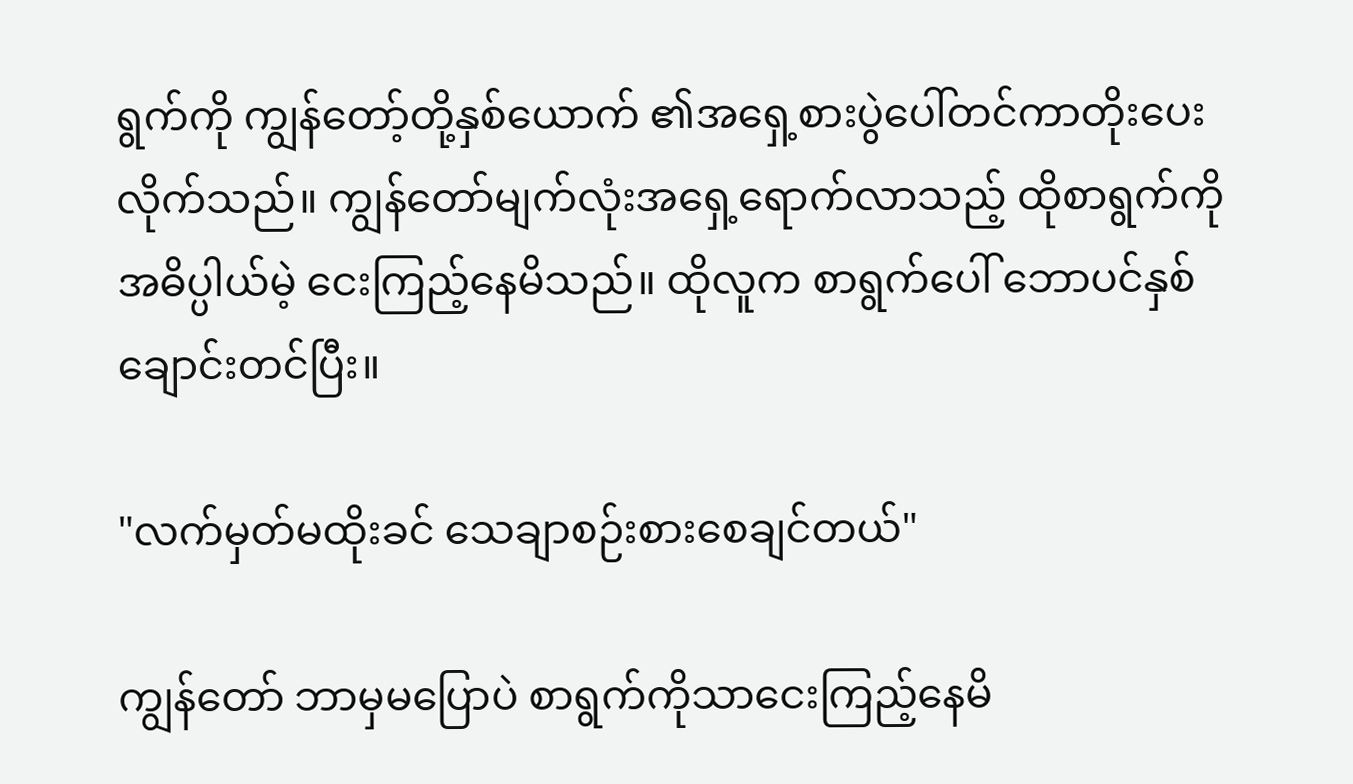ရွက်ကို ကျွန်တော့်တို့နှစ်ယောက် ၏အရှေ့စားပွဲပေါ်တင်ကာတိုးပေး လိုက်သည်။ ကျွန်တော်မျက်လုံးအရှေ့ရောက်လာသည့် ထိုစာရွက်ကို အဓိပ္ပါယ်မဲ့ ငေးကြည့်နေမိသည်။ ထိုလူက စာရွက်ပေါ် ဘောပင်နှစ်ချောင်းတင်ပြီး။

"လက်မှတ်မထိုးခင် သေချာစဉ်းစားစေချင်တယ်"

ကျွန်တော် ဘာမှမပြောပဲ စာရွက်ကိုသာငေးကြည့်နေမိ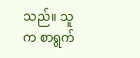သည်။ သူက စာရွက်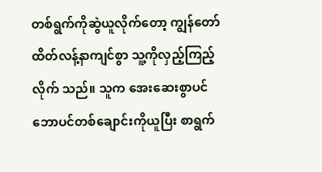တစ်ရွက်ကိုဆွဲယူလိုက်တော့ ကျွန်တော်ထိတ်လန့်နာကျင်စွာ သူ့ကိုလှည့်ကြည့်လိုက် သည်။ သူက အေးဆေးစွာပင် ဘောပင်တစ်ချောင်းကိုယူပြီး စာရွက်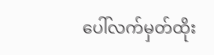ပေါ်လက်မှတ်ထိုး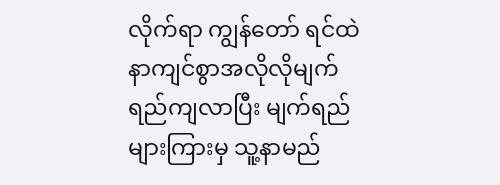လိုက်ရာ ကျွန်တော် ရင်ထဲနာကျင်စွာအလိုလိုမျက်ရည်ကျလာပြီး မျက်ရည်များကြားမှ သူ့နာမည်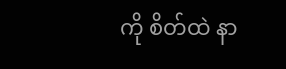ကို စိတ်ထဲ နာ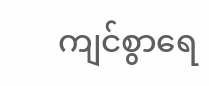ကျင်စွာရေ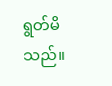ရွတ်မိသည်။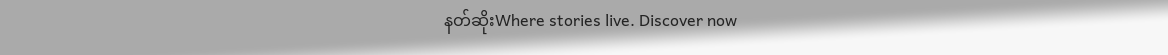နတ်ဆိုးWhere stories live. Discover now